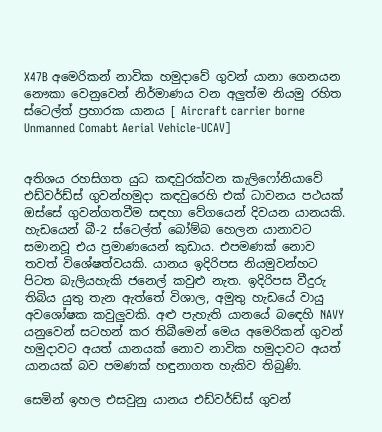X47B අමෙරිකන් නාවික හමුදාවේ ගුවන් යානා ගෙනයන නෞකා වෙනුවෙන් නිර්මාණය වන අලුත්ම නියමු රහිත ස්ටෙල්ත් ප්‍රහාරක යානය [ Aircraft carrier borne Unmanned Comabt Aerial Vehicle-UCAV]


අතිශය රහසිගත යුධ කඳවුරක්වන කැලිෆෝනියාවේ එඩ්වර්ඩ්ස් ගුවන්හමුදා කඳවුරෙහි එක් ධාවනය පථයක් ඔස්සේ ගුවන්ගතවීම සඳහා වේගයෙන් දිවයන යානයකි. හැඩයෙන් බී-2 ස්ටෙල්ත් බෝම්බ හෙලන යානාවට සමානවූ එය ප්‍රමාණයෙන් කුඩාය. එපමණක් නොව තවත් විශේෂත්වයකි. යානය ඉදිරිපස නියමුවන්හට පිටත බැලියහැකි ජනෙල් කවුළු නැත. ඉදිරිපස වීදුරු තිබිය යුතු තැන ඇත්තේ විශාල, අමුතු හැඩයේ වායු අවශෝෂක කවුලුවකි. අළු පැහැති යානයේ බඳෙහි NAVY යනුවෙන් සටහන් කර තිබීමෙන් මෙය අමෙරිකන් ගුවන් හමුදාවට අයත් යානයක් නොව නාවික හමුදාවට අයත් යානයක් බව පමණක් හඳුනාගත හැකිව තිබුණි.

සෙමින් ඉහල එසවුනු යානය එඩ්වර්ඩ්ස් ගුවන්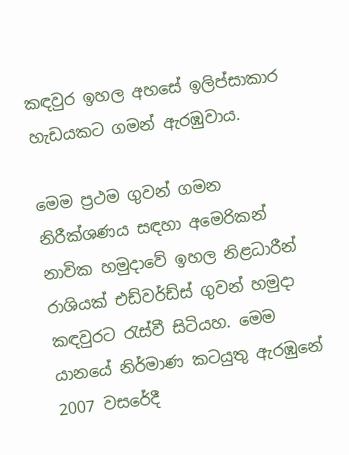කඳවුර ඉහල අහසේ ඉලිප්සාකාර හැඩයකට ගමන් ඇරඹුවාය.

මෙම ප්‍රථම ගුවන් ගමන නිරීක්ශණය සඳහා අමෙරිකන් නාවික හමුදාවේ ඉහල නිළධාරීන් රාශියක් එඩ්වර්ඩ්ස් ගුවන් හමුදා කඳවුරට රැස්වී සිටියහ. මෙම යානයේ නිර්මාණ කටයුතු ඇරඹුනේ 2007 වසරේදී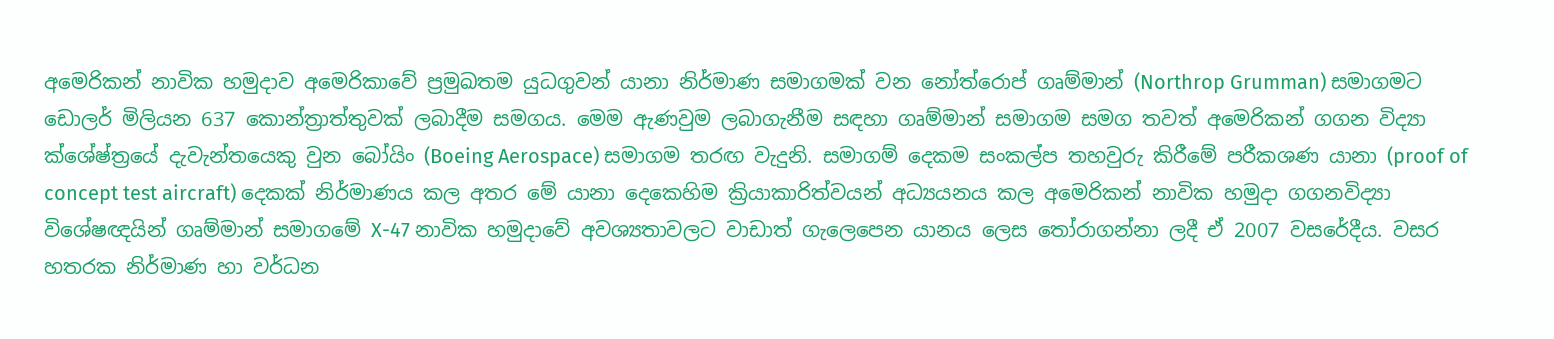අමෙරිකන් නාවික හමුදාව අමෙරිකාවේ ප්‍රමුඛතම යුධගුවන් යානා නිර්මාණ සමාගමක් වන නෝත්රොප් ගෘම්මාන් (Northrop Grumman) සමාගමට ඩොලර් මිලියන 637 කොන්ත්‍රාත්තුවක් ලබාදීම සමගය. මෙම ඇණවුම ලබාගැනීම සඳහා ගෘම්මාන් සමාගම සමග තවත් අමෙරිකන් ගගන විද්‍යා ක්ශේෂ්ත්‍රයේ දැවැන්තයෙකු වුන බෝයිං (Boeing Aerospace) සමාගම තරඟ වැදුනි. සමාගම් දෙකම සංකල්ප තහවුරු කිරීමේ පරීකශණ යානා (proof of concept test aircraft) දෙකක් නිර්මාණය කල අතර මේ යානා දෙකෙහිම ක්‍රියාකාරිත්වයන් අධ්‍යයනය කල අමෙරිකන් නාවික හමුදා ගගනවිද්‍යා විශේෂඥයින් ගෘම්මාන් සමාගමේ X-47 නාවික හමුදාවේ අවශ්‍යතාවලට වාඩාත් ගැලෙපෙන යානය ලෙස තෝරාගන්නා ලදී ඒ 2007 වසරේදීය. වසර හතරක නිර්මාණ හා වර්ධන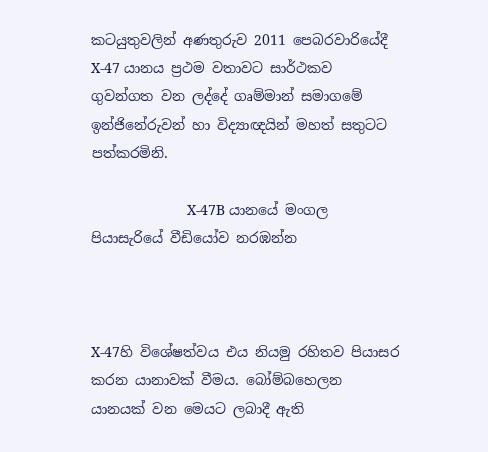කටයුතුවලින් අණතුරුව 2011 පෙබරවාරියේදී X-47 යානය ප්‍රථම වතාවට සාර්ථකව ගුවන්ගත වන ලද්දේ ගෘම්මාන් සමාගමේ ඉන්ජිනේරුවන් හා විද්‍යාඥයින් මහත් සතුටට පත්කරමිනි.

                        X-47B යානයේ මංගල පියාසැරියේ වීඩියෝව නරඹන්න



X-47හි විශේෂත්වය එය නියමු රහිතව පියාසර කරන යානාවක් වීමය. බෝම්බහෙලන යානයක් වන මෙයට ලබාදී ඇති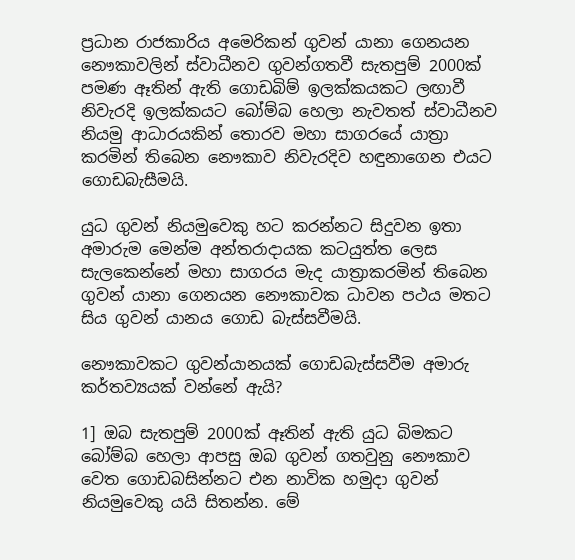ප්‍රධාන රාජකාරිය අමෙරිකන් ගුවන් යානා ගෙනයන නෞකාවලින් ස්වාධීනව ගුවන්ගතවී සැතපුම් 2000ක් පමණ ඈතින් ඇති ගොඩබිම් ඉලක්කයකට ලඟාවී නිවැරදි ඉලක්කයට බෝම්බ හෙලා නැවතත් ස්වාධීනව නියමු ආධාරයකින් තොරව මහා සාගරයේ යාත්‍රා කරමින් තිබෙන නෞකාව නිවැරදිව හඳුනාගෙන එයට ගොඩබැසීමයි.

යුධ ගුවන් නියමුවෙකු හට කරන්නට සිදුවන ඉතා අමාරුම මෙන්ම අන්තරාදායක කටයුත්ත ලෙස සැලකෙන්නේ මහා සාගරය මැද යාත්‍රාකරමින් තිබෙන ගුවන් යානා ගෙනයන නෞකාවක ධාවන පථය මතට සිය ගුවන් යානය ගොඩ බැස්සවීමයි.

නෞකාවකට ගුවන්යානයක් ගොඩබැස්සවීම අමාරු කර්තව්‍යයක් වන්නේ ඇයි?

1] ඔබ සැතපුම් 2000ක් ඈතින් ඇති යුධ බිමකට බෝම්බ හෙලා ආපසු ඔබ ගුවන් ගතවුනු නෞකාව වෙත ගොඩබසින්නට එන නාවික හමුදා ගුවන් නියමුවෙකු යයි සිතන්න. මේ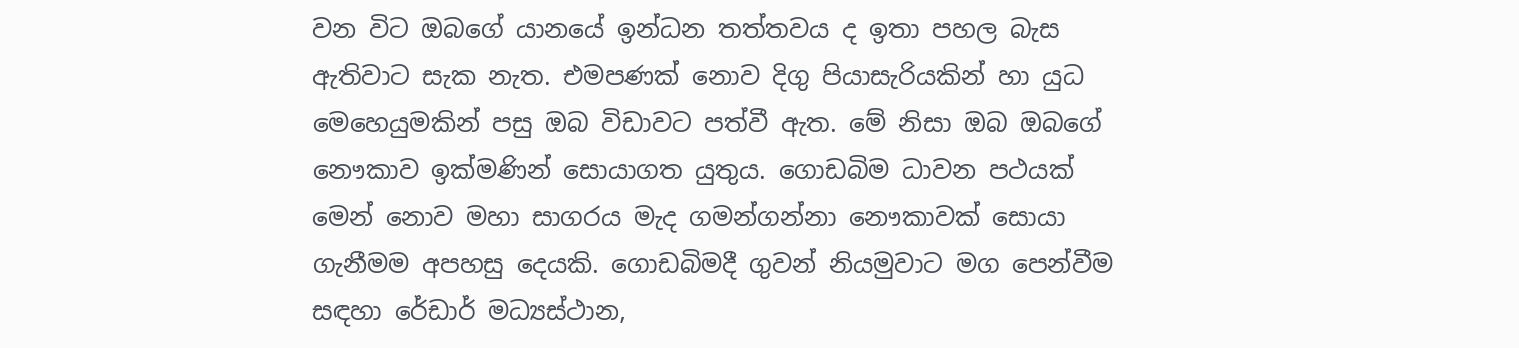වන විට ඔබගේ යානයේ ඉන්ධන තත්තවය ද ඉතා පහල බැස ඇතිවාට සැක නැත. එමපණක් නොව දිගු පියාසැරියකින් හා යුධ මෙහෙයුමකින් පසු ඔබ විඩාවට පත්වී ඇත. මේ නිසා ඔබ ඔබගේ නෞකාව ඉක්මණින් සොයාගත යුතුය. ගොඩබිම ධාවන පථයක් මෙන් නොව මහා සාගරය මැද ගමන්ගන්නා නෞකාවක් සොයා ගැනීමම අපහසු දෙයකි. ගොඩබිමදී ගුවන් නියමුවාට මග පෙන්වීම සඳහා රේඩාර් මධ්‍යස්ථාන,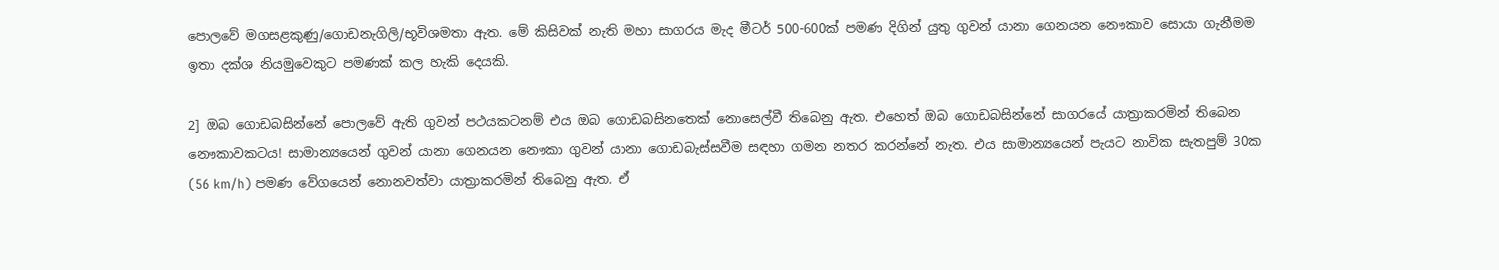පොලවේ මගසළකුණු/ගොඩනැගිලි/භූවිශමතා ඇත. මේ කිසිවක් නැති මහා සාගරය මැද මීටර් 500-600ක් පමණ දිගින් යුතු ගුවන් යානා ගෙනයන නෞකාව සොයා ගැනීමම ඉතා දක්ශ නියමුවෙකුට පමණක් කල හැකි දෙයකි.

2] ඔබ ගොඩබසින්නේ පොලවේ ඇති ගුවන් පථයකටනම් එය ඔබ ගොඩබසිනතෙක් නොසෙල්වී තිබෙනු ඇත. එහෙත් ඔබ ගොඩබසින්නේ සාගරයේ යාත්‍රාකරමින් තිබෙන නෞකාවකටය! සාමාන්‍යයෙන් ගුවන් යානා ගෙනයන නෞකා ගුවන් යානා ගොඩබැස්සවීම සඳහා ගමන නතර කරන්නේ නැත. එය සාමාන්‍යයෙන් පැයට නාවික සැතපුම් 30ක (56 km/h) පමණ වේගයෙන් නොනවත්වා යාත්‍රාකරමින් තිබෙනු ඇත. ඒ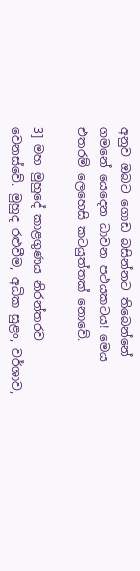අනුව ඔබට ගොඩ බසින්නට තිබෙන්නේ ගමනේ යෙදෙන ධාවන පථයකටය! මෙය එතරම් ලෙහෙසි කටයුත්තක් නොවේ.

3] මහ මුහුදේ කාළගුණය නිරන්තරව වෙනස්වේ. මුහුද රළුවීම, අධික සුළං, වර්ශාව,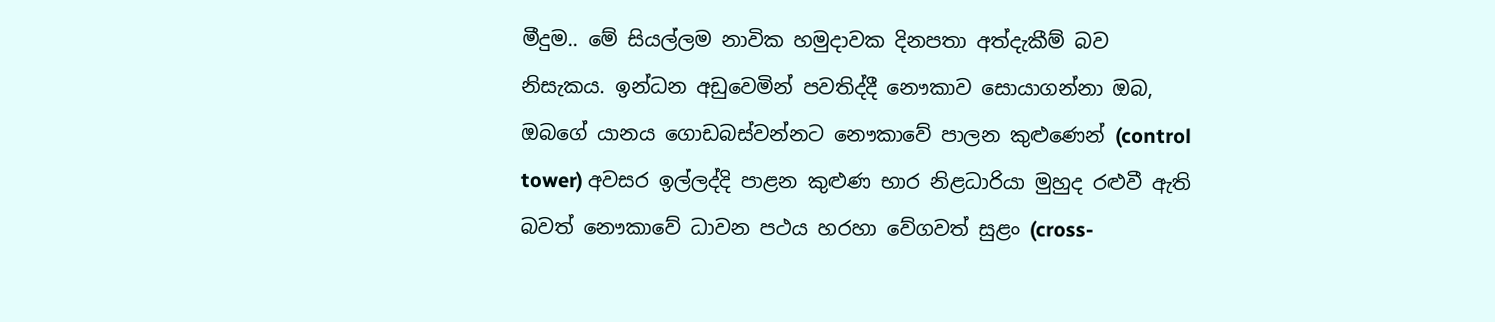මීදුම.. මේ සියල්ලම නාවික හමුදාවක දිනපතා අත්දැකීම් බව නිසැකය. ඉන්ධන අඩුවෙමින් පවතිද්දී නෞකාව සොයාගන්නා ඔබ, ඔබගේ යානය ගොඩබස්වන්නට නෞකාවේ පාලන කුළුණෙන් (control tower) අවසර ඉල්ලද්දි පාළන කුළුණ භාර නිළධාරියා මුහුද රළුවී ඇති බවත් නෞකාවේ ධාවන පථය හරහා වේගවත් සුළං (cross-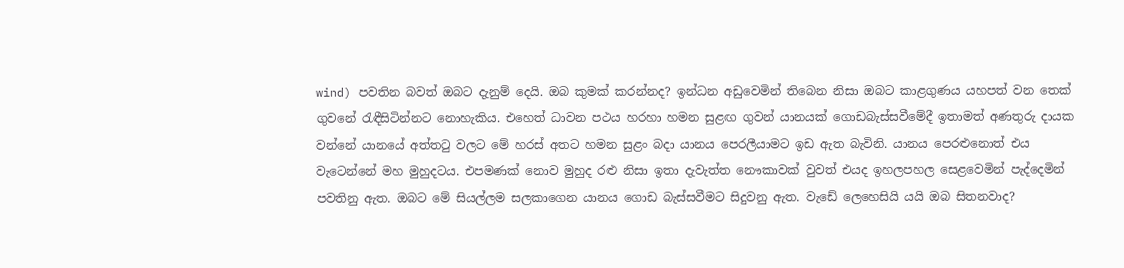wind) පවතින බවත් ඔබට දැනුම් දෙයි. ඔබ කුමක් කරන්නද? ඉන්ධන අඩුවෙමින් තිබෙන නිසා ඔබට කාළගුණය යහපත් වන තෙක් ගුවනේ රැඳීසිටින්නට නොහැකිය. එහෙත් ධාවන පථය හරහා හමන සුළඟ ගුවන් යානයක් ගොඩබැස්සවීමේදී ඉතාමත් අණතුරු දායක වන්නේ යානයේ අත්තටු වලට මේ හරස් අතට හමන සුළං බදා යානය පෙරලීයාමට ඉඩ ඇත බැවිනි. යානය පෙරළුනොත් එය වැටෙන්නේ මහ මුහුදටය. එපමණක් නොව මුහුද රළු නිසා ඉතා දැවැත්ත නෞකාවක් වුවත් එයද ඉහලපහල සෙළවෙමින් පැද්දෙමින් පවතිනු ඇත. ඔබට මේ සියල්ලම සලකාගෙන යානය ගොඩ බැස්සවීමට සිදුවනු ඇත. වැඩේ ලෙහෙසියි යයි ඔබ සිතනවාද?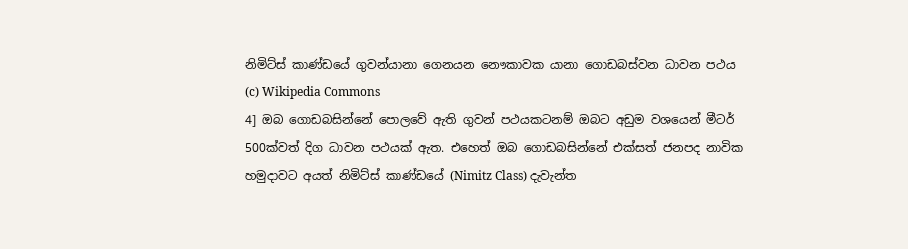නිමිට්ස් කාණ්ඩයේ ගුවන්යානා ගෙනයන නෞකාවක යානා ගොඩබස්වන ධාවන පථය
(c) Wikipedia Commons
4] ඔබ ගොඩබසින්නේ පොලවේ ඇති ගුවන් පථයකටනම් ඔබට අඩුම වශයෙන් මීටර් 500ක්වත් දිග ධාවන පථයක් ඇත. එහෙත් ඔබ ගොඩබසින්නේ එක්සත් ජනපද නාවික හමුදාවට අයත් නිමිට්ස් කාණ්ඩයේ (Nimitz Class) දැවැන්ත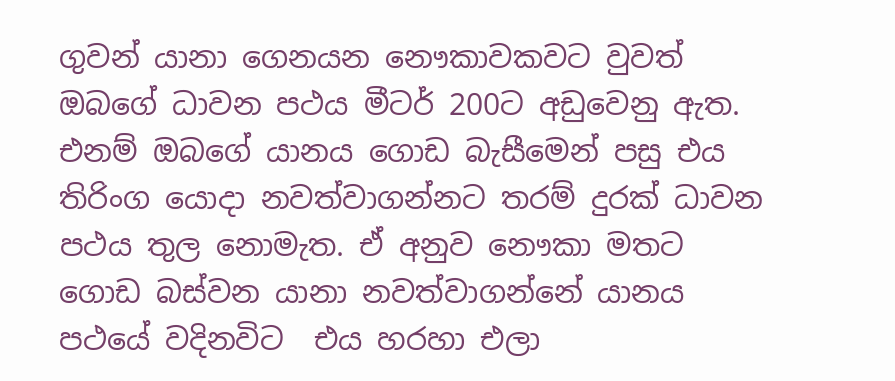ගුවන් යානා ගෙනයන නෞකාවකවට වුවත් ඔබගේ ධාවන පථය මීටර් 200ට අඩුවෙනු ඇත. එනම් ඔබගේ යානය ගොඩ බැසීමෙන් පසු එය තිරිංග යොදා නවත්වාගන්නට තරම් දුරක් ධාවන පථය තුල නොමැත. ඒ අනුව නෞකා මතට ගොඩ බස්වන යානා නවත්වාගන්නේ යානය පථයේ වදිනවිට  එය හරහා එලා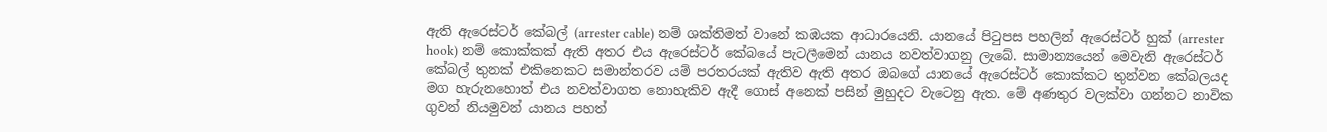ඇති ඇරෙස්ටර් කේබල් (arrester cable) නම් ශක්තිමත් වානේ කඹයක ආධාරයෙනි. යානයේ පිටුපස පහලින් ඇරෙස්ටර් හුක් (arrester hook) නම් කොක්කක් ඇති අතර එය ඇරෙස්ටර් කේබයේ පැටලීමෙන් යානය නවත්වාගනු ලැබේ. සාමාන්‍යයෙන් මෙවැනි ඇරෙස්ටර් කේබල් තුනක් එකිනෙකට සමාන්තරව යම් පරතරයක් ඇතිව ඇති අතර ඔබගේ යානයේ ඇරෙස්ටර් කොක්කට තුන්වන කේබලයද මග හැරුනහොත් එය නවත්වාගත නොහැකිව ඇදී ගොස් අනෙක් පසින් මුහුදට වැටෙනු ඇත. මේ අණතුර වලක්වා ගන්නට නාවික ගුවන් නියමුවන් යානය පහත්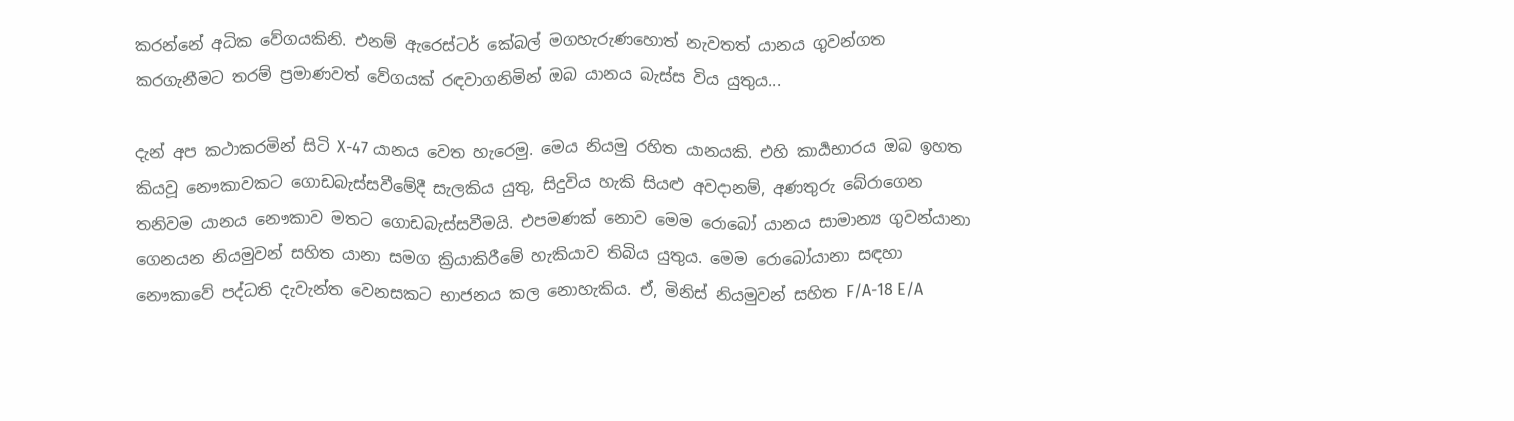කරන්නේ අධික වේගයකිනි. එනම් ඇරෙස්ටර් කේබල් මගහැරුණහොත් නැවතත් යානය ගුවන්ගත කරගැනීමට තරම් ප්‍රමාණවත් වේගයක් රඳවාගනිමින් ඔබ යානය බැස්ස විය යුතුය...

දැන් අප කථාකරමින් සිටි X-47 යානය වෙත හැරෙමු. මෙය නියමු රහිත යානයකි. එහි කාර්‍යභාරය ඔබ ඉහත කියවූ නෞකාවකට ගොඩබැස්සවීමේදී සැලකිය යුතු, සිදුවිය හැකි සියළු අවදානම්, අණතුරු බේරාගෙන තනිවම යානය නෞකාව මතට ගොඩබැස්සවීමයි. එපමණක් නොව මෙම රොබෝ යානය සාමාන්‍ය ගුවන්යානා ගෙනයන නියමුවන් සහිත යානා සමග ක්‍රියාකිරීමේ හැකියාව තිබිය යුතුය. මෙම රොබෝයානා සඳහා නෞකාවේ පද්ධති දැවැන්ත වෙනසකට භාජනය කල නොහැකිය. ඒ, මිනිස් නියමුවන් සහිත F/A-18 E/A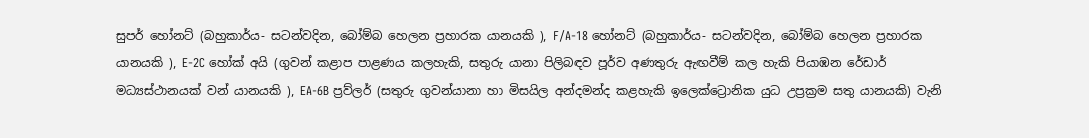සුපර් හෝනට් (බහුකාර්ය- සටන්වදින, බෝම්බ හෙලන ප්‍රහාරක යානයකි ), F/A-18 හෝනට් (බහුකාර්ය- සටන්වදින, බෝම්බ හෙලන ප්‍රහාරක යානයකි ), E-2C හෝක් අයි (ගුවන් කළාප පාළණය කලහැකි, සතුරු යානා පිලිබඳව පූර්ව අණතුරු ඇඟවීම් කල හැකි පියාඹන රේඩාර් මධ්‍යස්ථානයක් වන් යානයකි ), EA-6B ප්‍රව්ලර් (සතුරු ගුවන්යානා හා මිසයිල අන්දමන්ද කළහැකි ඉලෙක්ට්‍රොනික යුධ උප්‍රක්‍රම සතු යානයකි) වැනි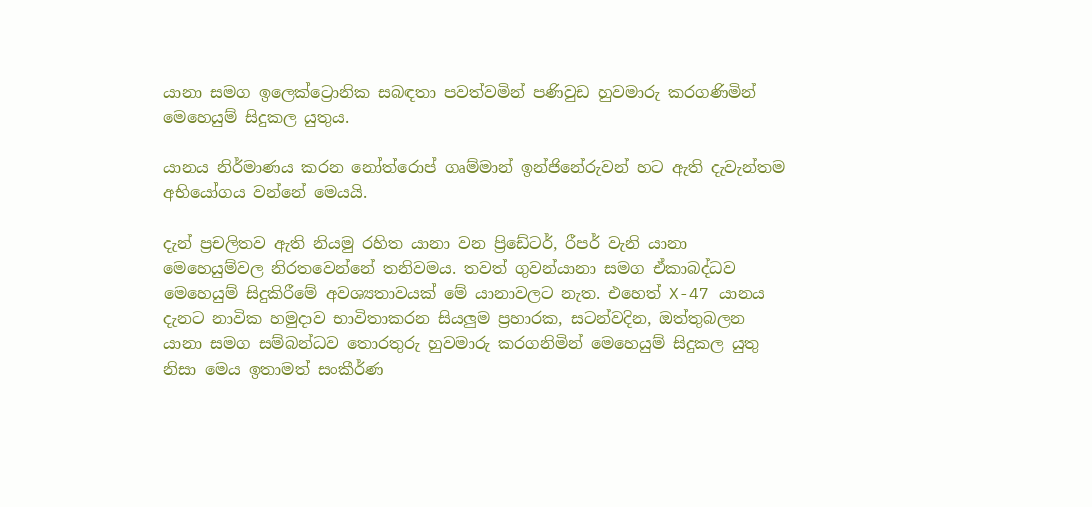යානා සමග ඉලෙක්ට්‍රොනික සබඳතා පවත්වමින් පණිවුඩ හුවමාරු කරගණිමින් මෙහෙයුම් සිදුකල යුතුය.

යානය නිර්මාණය කරන නෝත්රොප් ගෘම්මාන් ඉන්ජිනේරුවන් හට ඇති දැවැන්තම අභියෝගය වන්නේ මෙයයි.

දැන් ප්‍රචලිතව ඇති නියමු රහිත යානා වන ප්‍රිඩේටර්, රීපර් වැනි යානා මෙහෙයුම්වල නිරතවෙන්නේ තනිවමය. තවත් ගුවන්යානා සමග ඒකාබද්ධව මෙහෙයුම් සිදුකිරීමේ අවශ්‍යතාවයක් මේ යානාවලට නැත. එහෙත් X-47 යානය දැනට නාවික හමුදාව භාවිතාකරන සියලුම ප්‍රහාරක, සටන්වදින, ඔත්තුබලන යානා සමග සම්බන්ධව තොරතුරු හුවමාරු කරගනිමින් මෙහෙයුම් සිදුකල යුතු නිසා මෙය ඉතාමත් සංකීර්ණ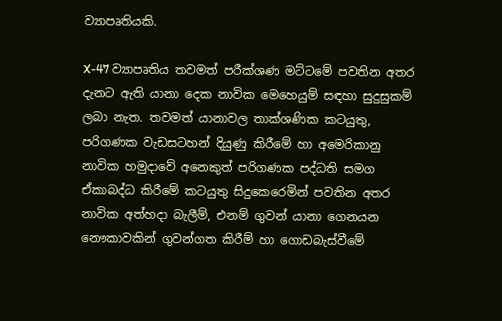ව්‍යාපෘතියකි.

X-47 ව්‍යාපෘතිය තවමත් පරීක්ශණ මට්ටමේ පවතින අතර දැනට ඇති යානා දෙක නාවික මෙහෙයුම් සඳහා සුදුසුකම් ලබා නැත. තවමත් යානාවල තාක්ශණික කටයුතු, පරිගණක වැඩසටහන් දියුණු කිරීමේ හා අමෙරිකානු නාවික හමුදාවේ අනෙකුත් පරිගණක පද්ධති සමග ඒකාබද්ධ කිරීමේ කටයුතු සිදුකෙරෙමින් පවතින අතර නාවික අත්හදා බැලීම්, එනම් ගුවන් යානා ගෙනයන නෞකාවකින් ගුවන්ගත කිරීම් හා ගොඩබැස්වීමේ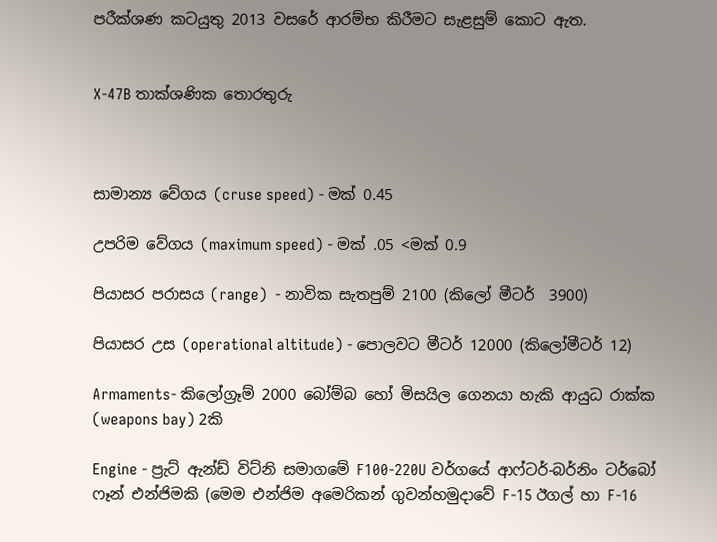පරීක්ශණ කටයුතු 2013 වසරේ ආරම්භ කිරීමට සැළසුම් කොට ඇත.


X-47B තාක්ශණික තොරතුරු



සාමාන්‍ය වේගය (cruse speed) - මක් 0.45

උපරිම වේගය (maximum speed) - මක් .05 <මක් 0.9

පියාසර පරාසය (range)  - නාවික සැතපුම් 2100 (කිලෝ මීටර්  3900)

පියාසර උස (operational altitude) - පොලවට මීටර් 12000 (කිලෝමීටර් 12)

Armaments- කිලෝග්‍රෑම් 2000 බෝම්බ හෝ මිසයිල ගෙනයා හැකි ආයුධ රාක්ක (weapons bay) 2කි

Engine - ප්‍රැට් ඇන්ඩ් විට්නි සමාගමේ F100-220U වර්ගයේ ආෆ්ටර්-බර්නිං ටර්බෝ ෆෑන් එන්ජිමකි (මෙම එන්ජිම අමෙරිකන් ගුවන්හමුදාවේ F-15 ඊගල් හා F-16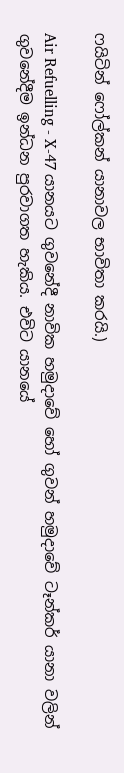ෆයිටින් ෆෝල්කන් යානාවල භාවිතා කරයි.)

Air Refuelling - X-47 යානයට ගුවනේදී නාවික හමුදාවේ හෝ ගුවන් හමුදාවේ ටෑන්කර් යානා වලින් ගුවනේදීම ඉන්ධන පුරවාගත හැකිය. එවිට යානයේ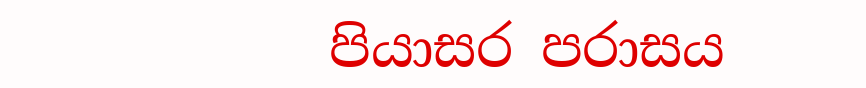පියාසර පරාසය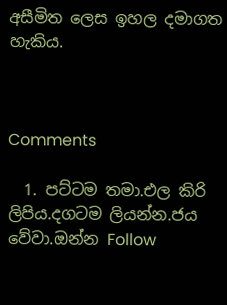අසීමිත ලෙස ඉහල දමාගත හැකිය.



Comments

  1. පට්ටම තමා.එල කිරි ලිපිය.දගටම ලියන්න.ජය වේවා.ඔන්න Follow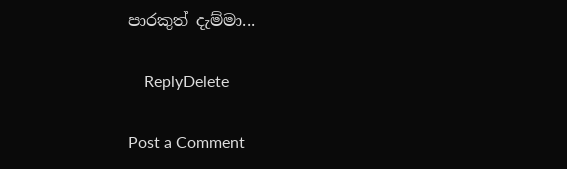පාරකුත් දැම්මා...

    ReplyDelete

Post a Comment